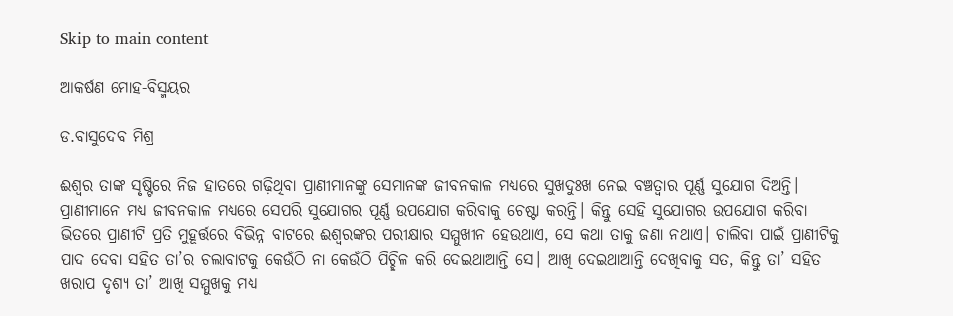Skip to main content

ଆକର୍ଷଣ ମୋହ-ବିସ୍ମୟର

ଡ.ବାସୁଦେବ ମିଶ୍ର

ଈଶ୍ୱର ତାଙ୍କ ସୃଷ୍ଟିରେ ନିଜ ହାତରେ ଗଢ଼ିଥିବା ପ୍ରାଣୀମାନଙ୍କୁ ସେମାନଙ୍କ ଜୀବନକାଳ ମଧ୍ୟରେ ସୁଖଦୁଃଖ ନେଇ ବଞ୍ଚତ୍ବାର ପୂର୍ଣ୍ଣ ସୁଯୋଗ ଦିଅନ୍ତି। ପ୍ରାଣୀମାନେ ମଧ୍ୟ ଜୀବନକାଳ ମଧ୍ୟରେ ସେପରି ସୁଯୋଗର ପୂର୍ଣ୍ଣ ଉପଯୋଗ କରିବାକୁ ଚେଷ୍ଟା କରନ୍ତି। କିନ୍ତୁ ସେହି ସୁଯୋଗର ଉପଯୋଗ କରିବା ଭିତରେ ପ୍ରାଣୀଟି ପ୍ରତି ମୁହୂର୍ତ୍ତରେ ବିଭିନ୍ନ ବାଟରେ ଈଶ୍ୱରଙ୍କର ପରୀକ୍ଷାର ସମ୍ମୁଖୀନ ହେଉଥାଏ, ସେ କଥା ତାକୁ ଜଣା ନଥାଏ। ଚାଲିବା ପାଇଁ ପ୍ରାଣୀଟିକୁ ପାଦ ଦେବା ସହିତ ତା’ର ଚଲାବାଟକୁ କେଉଁଠି ନା କେଉଁଠି ପିଚ୍ଛିଳ କରି ଦେଇଥାଆନ୍ତି ସେ। ଆଖି ଦେଇଥାଆନ୍ତି ଦେଖିବାକୁ ସତ, କିନ୍ତୁ ତା’ ସହିତ ଖରାପ ଦୃଶ୍ୟ ତା’ ଆଖି ସମ୍ମୁଖକୁ ମଧ୍ୟ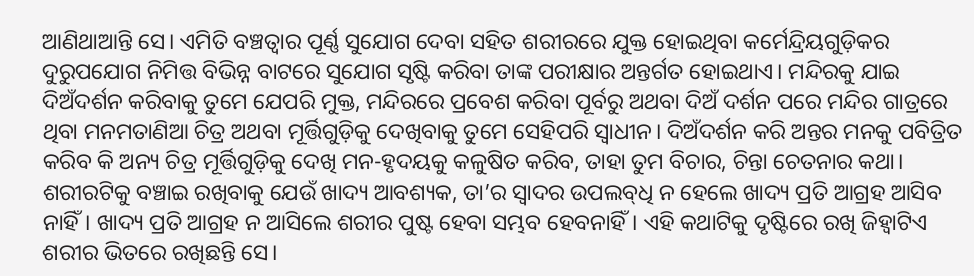ଆଣିଥାଆନ୍ତି ସେ। ଏମିତି ବଞ୍ଚତ୍ବାର ପୂର୍ଣ୍ଣ ସୁଯୋଗ ଦେବା ସହିତ ଶରୀରରେ ଯୁକ୍ତ ହୋଇଥିବା କର୍ମେନ୍ଦ୍ରିୟଗୁଡ଼ିକର ଦୁରୁପଯୋଗ ନିମିତ୍ତ ବିଭିନ୍ନ ବାଟରେ ସୁଯୋଗ ସୃଷ୍ଟି କରିବା ତାଙ୍କ ପରୀକ୍ଷାର ଅନ୍ତର୍ଗତ ହୋଇଥାଏ। ମନ୍ଦିରକୁ ଯାଇ ଦିଅଁଦର୍ଶନ କରିବାକୁ ତୁମେ ଯେପରି ମୁକ୍ତ, ମନ୍ଦିରରେ ପ୍ରବେଶ କରିବା ପୂର୍ବରୁ ଅଥବା ଦିଅଁ ଦର୍ଶନ ପରେ ମନ୍ଦିର ଗାତ୍ରରେ ଥିବା ମନମତାଣିଆ ଚିତ୍ର ଅଥବା ମୂର୍ତ୍ତିଗୁଡ଼ିକୁ ଦେଖିବାକୁ ତୁମେ ସେହିପରି ସ୍ବାଧୀନ। ଦିଅଁଦର୍ଶନ କରି ଅନ୍ତର ମନକୁ ପବିତ୍ରିତ କରିବ କି ଅନ୍ୟ ଚିତ୍ର ମୂର୍ତ୍ତିଗୁଡ଼ିକୁ ଦେଖି ମନ-ହୃଦୟକୁ କଳୁଷିତ କରିବ, ତାହା ତୁମ ବିଚାର, ଚିନ୍ତା ଚେତନାର କଥା। ଶରୀରଟିକୁ ବଞ୍ଚାଇ ରଖିବାକୁ ଯେଉଁ ଖାଦ୍ୟ ଆବଶ୍ୟକ, ତା’ର ସ୍ବାଦର ଉପଲବ୍‌ଧି ନ ହେଲେ ଖାଦ୍ୟ ପ୍ରତି ଆଗ୍ରହ ଆସିବ ନାହିଁ। ଖାଦ୍ୟ ପ୍ରତି ଆଗ୍ରହ ନ ଆସିଲେ ଶରୀର ପୁଷ୍ଟ ହେବା ସମ୍ଭବ ହେବନାହିଁ। ଏହି କଥାଟିକୁ ଦୃଷ୍ଟିରେ ରଖି ଜିହ୍ବାଟିଏ ଶରୀର ଭିତରେ ରଖିଛନ୍ତି ସେ।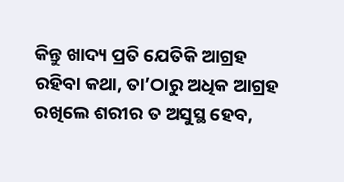କିନ୍ତୁ ଖାଦ୍ୟ ପ୍ରତି ଯେତିକି ଆଗ୍ରହ ରହିବା କଥା, ତା’ଠାରୁ ଅଧିକ ଆଗ୍ରହ ରଖିଲେ ଶରୀର ତ ଅସୁସ୍ଥ ହେବ,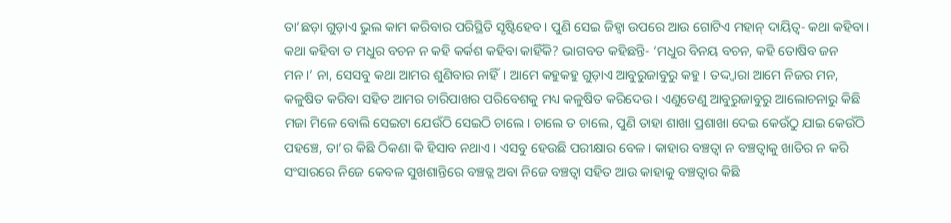ତା’ଛଡ଼ା ଗୁଡ଼ାଏ ଭୁଲ କାମ କରିବାର ପରିସ୍ଥିତି ସୃଷ୍ଟିହେବ। ପୁଣି ସେଇ ଜିହ୍ବା ଉପରେ ଆଉ ଗୋଟିଏ ମହାନ୍‌ ଦାୟିତ୍ୱ- କଥା କହିବା। କଥା କହିବା ତ ମଧୁର ବଚନ ନ କହି କର୍କଶ କହିବା କାହିଁକି? ଭାଗବତ କହିଛନ୍ତି- ‘ମଧୁର ବିନୟ ବଚନ, କହି ତୋଷିବ ଜନ ମନ।’ ନା, ସେସବୁ କଥା ଆମର ଶୁଣିବାର ନାହିଁ। ଆମେ କହୁକହୁ ଗୁଡ଼ାଏ ଆବୁରୁଜାବୁରୁ କହୁ। ତଦ୍ଦ୍ବାରା ଆମେ ନିଜର ମନ, କଳୁଷିତ କରିବା ସହିତ ଆମର ଚାରିପାଖର ପରିବେଶକୁ ମଧ୍ୟ କଳୁଷିତ କରିଦେଉ। ଏଣୁତେଣୁ ଆବୁରୁଜାବୁରୁ ଆଲୋଚନାରୁ କିଛି ମଜା ମିଳେ ବୋଲି ସେଇଟା ଯେଉଁଠି ସେଇଠି ଚାଲେ। ଚାଲେ ତ ଚାଲେ, ପୁଣି ତାହା ଶାଖା ପ୍ରଶାଖା ଦେଇ କେଉଁଠୁ ଯାଇ କେଉଁଠି ପହଞ୍ଚେ, ତା’ର କିଛି ଠିକଣା କି ହିସାବ ନଥାଏ। ଏସବୁ ହେଉଛି ପରୀକ୍ଷାର ବେଳ। କାହାର ବଞ୍ଚତ୍ବା ନ ବଞ୍ଚତ୍ବାକୁ ଖାତିର ନ କରି ସଂସାରରେ ନିଜେ କେବଳ ସୁଖଶାନ୍ତିରେ ବଞ୍ଚତ୍ଲ ଅବା ନିଜେ ବଞ୍ଚତ୍ବା ସହିତ ଆଉ କାହାକୁ ବଞ୍ଚତ୍ବାର କିଛି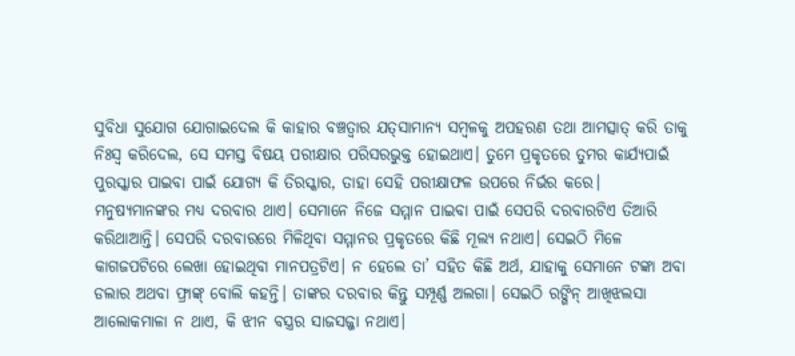ସୁବିଧା ସୁଯୋଗ ଯୋଗାଇଦେଲ କି କାହାର ବଞ୍ଚତ୍ବାର ଯତ୍‌ସାମାନ୍ୟ ସମ୍ବଳକୁ ଅପହରଣ ତଥା ଆମତ୍ସାତ୍‌ କରି ତାକୁ ନିଃସ୍ବ କରିଦେଲ, ସେ ସମସ୍ତ ବିଷୟ ପରୀକ୍ଷାର ପରିସରଭୁକ୍ତ ହୋଇଥାଏ। ତୁମେ ପ୍ରକୃତରେ ତୁମର କାର୍ଯ୍ୟପାଇଁ ପୁରସ୍କାର ପାଇବା ପାଇଁ ଯୋଗ୍ୟ କି ତିରସ୍କାର, ତାହା ସେହି ପରୀକ୍ଷାଫଳ ଉପରେ ନିର୍ଭର କରେ।
ମନୁଷ୍ୟମାନଙ୍କର ମଧ୍ୟ ଦରବାର ଥାଏ। ସେମାନେ ନିଜେ ସମ୍ମାନ ପାଇବା ପାଇଁ ସେପରି ଦରବାରଟିଏ ତିଆରି କରିଥାଆନ୍ତି। ସେପରି ଦରବାରରେ ମିଳିଥିବା ସମ୍ମାନର ପ୍ରକୃତରେ କିଛି ମୂଲ୍ୟ ନଥାଏ। ସେଇଠି ମିଳେ କାଗଜପଟିରେ ଲେଖା ହୋଇଥିବା ମାନପତ୍ରଟିଏ। ନ ହେଲେ ତା’ ସହିତ କିଛି ଅର୍ଥ, ଯାହାକୁ ସେମାନେ ଟଙ୍କା ଅବା ଡଲାର ଅଥବା ଫ୍ରାଙ୍କ୍‌ ବୋଲି କହନ୍ତି। ତାଙ୍କର ଦରବାର କିନ୍ତୁ ସମ୍ପୂର୍ଣ୍ଣ ଅଲଗା। ସେଇଠି ରଙ୍ଗିନ୍‌ ଆଖିଝଲସା ଆଲୋକମାଳା ନ ଥାଏ, କି ଝୀନ ବସ୍ତ୍ରର ସାଜସଜ୍ଜା ନଥାଏ।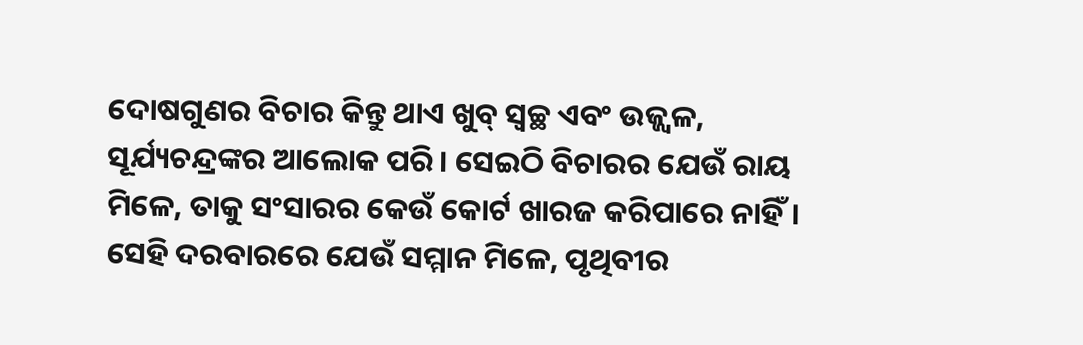ଦୋଷଗୁଣର ବିଚାର କିନ୍ତୁ ଥାଏ ଖୁବ୍‌ ସ୍ବଚ୍ଛ ଏବଂ ଉଜ୍ଜ୍ୱଳ, ସୂର୍ଯ୍ୟଚନ୍ଦ୍ରଙ୍କର ଆଲୋକ ପରି। ସେଇଠି ବିଚାରର ଯେଉଁ ରାୟ ମିଳେ, ତାକୁ ସଂସାରର କେଉଁ କୋର୍ଟ ଖାରଜ କରିପାରେ ନାହିଁ। ସେହି ଦରବାରରେ ଯେଉଁ ସମ୍ମାନ ମିଳେ, ପୃଥିବୀର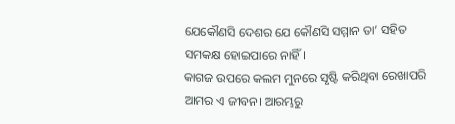ଯେକୌଣସି ଦେଶର ଯେ କୌଣସି ସମ୍ମାନ ତା’ ସହିତ ସମକକ୍ଷ ହୋଇପାରେ ନାହିଁ।
କାଗଜ ଉପରେ କଲମ ମୁନରେ ସୃଷ୍ଟି କରିଥିବା ରେଖାପରି ଆମର ଏ ଜୀବନ। ଆରମ୍ଭରୁ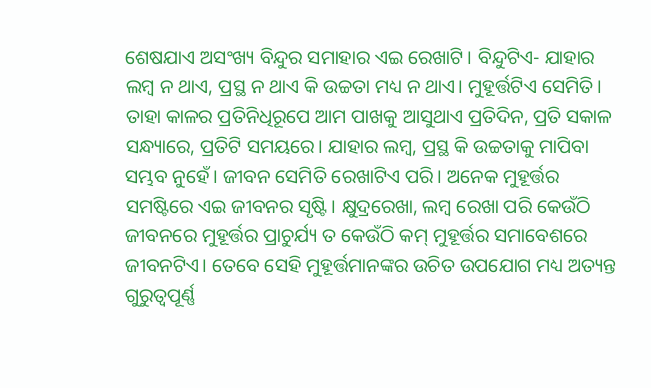ଶେଷଯାଏ ଅସଂଖ୍ୟ ବିନ୍ଦୁର ସମାହାର ଏଇ ରେଖାଟି। ବିନ୍ଦୁଟିଏ- ଯାହାର ଲମ୍ବ ନ ଥାଏ, ପ୍ରସ୍ଥ ନ ଥାଏ କି ଉଚ୍ଚତା ମଧ୍ୟ ନ ଥାଏ। ମୁହୂର୍ତ୍ତଟିଏ ସେମିତି। ତାହା କାଳର ପ୍ରତିନିଧିରୂପେ ଆମ ପାଖକୁ ଆସୁଥାଏ ପ୍ରତିଦିନ, ପ୍ରତି ସକାଳ ସନ୍ଧ୍ୟାରେ, ପ୍ରତିଟି ସମୟରେ। ଯାହାର ଲମ୍ବ, ପ୍ରସ୍ଥ କି ଉଚ୍ଚତାକୁ ମାପିବା ସମ୍ଭବ ନୁହେଁ। ଜୀବନ ସେମିତି ରେଖାଟିଏ ପରି। ଅନେକ ମୁହୂର୍ତ୍ତର ସମଷ୍ଟିରେ ଏଇ ଜୀବନର ସୃଷ୍ଟି। କ୍ଷୁଦ୍ରରେଖା, ଲମ୍ବ ରେଖା ପରି କେଉଁଠି ଜୀବନରେ ମୁହୂର୍ତ୍ତର ପ୍ରାଚୁର୍ଯ୍ୟ ତ କେଉଁଠି କମ୍‌ ମୁହୂର୍ତ୍ତର ସମାବେଶରେ ଜୀବନଟିଏ। ତେବେ ସେହି ମୁହୂର୍ତ୍ତମାନଙ୍କର ଉଚିତ ଉପଯୋଗ ମଧ୍ୟ ଅତ୍ୟନ୍ତ ଗୁରୁତ୍ୱପୂର୍ଣ୍ଣ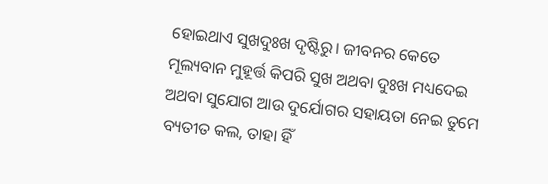ହୋଇଥାଏ ସୁଖଦୁଃଖ ଦୃଷ୍ଟିରୁ। ଜୀବନର କେତେ ମୂଲ୍ୟବାନ ମୁହୂର୍ତ୍ତ କିପରି ସୁଖ ଅଥବା ଦୁଃଖ ମଧ୍ୟଦେଇ ଅଥବା ସୁଯୋଗ ଆଉ ଦୁର୍ଯୋଗର ସହାୟତା ନେଇ ତୁମେ ବ୍ୟତୀତ କଲ, ତାହା ହିଁ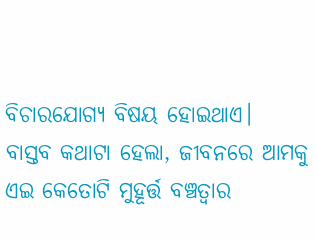ବିଚାରଯୋଗ୍ୟ ବିଷୟ ହୋଇଥାଏ।
ବାସ୍ତବ କଥାଟା ହେଲା, ଜୀବନରେ ଆମକୁ ଏଇ କେତୋଟି ମୁହୂର୍ତ୍ତ ବଞ୍ଚତ୍ବାର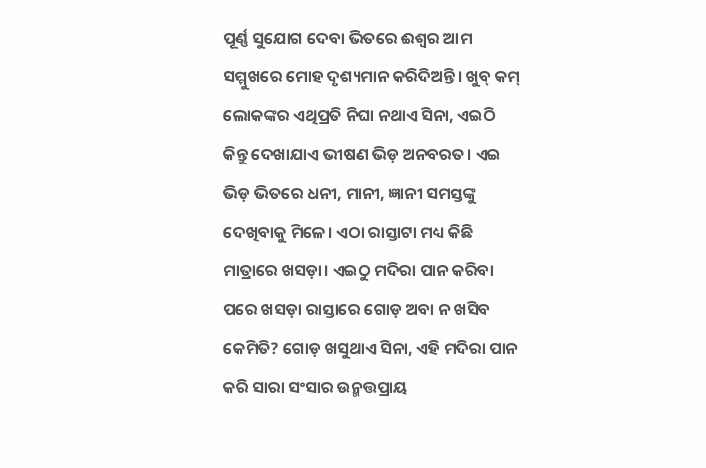ପୂର୍ଣ୍ଣ ସୁଯୋଗ ଦେବା ଭିତରେ ଈଶ୍ୱର ଆମ ସମ୍ମୁଖରେ ମୋହ ଦୃଶ୍ୟମାନ କରିଦିଅନ୍ତି। ଖୁବ୍‌ କମ୍‌ ଲୋକଙ୍କର ଏଥିପ୍ରତି ନିଘା ନଥାଏ ସିନା, ଏଇଠି କିନ୍ତୁ ଦେଖାଯାଏ ଭୀଷଣ ଭିଡ଼ ଅନବରତ। ଏଇ ଭିଡ଼ ଭିତରେ ଧନୀ, ମାନୀ, ଜ୍ଞାନୀ ସମସ୍ତଙ୍କୁ ଦେଖିବାକୁ ମିଳେ। ଏଠା ରାସ୍ତାଟା ମଧ୍ୟ କିଛି ମାତ୍ରାରେ ଖସଡ଼ା। ଏଇଠୁ ମଦିରା ପାନ କରିବା ପରେ ଖସଡ଼ା ରାସ୍ତାରେ ଗୋଡ଼ ଅବା ନ ଖସିବ କେମିତି? ଗୋଡ଼ ଖସୁଥାଏ ସିନା, ଏହି ମଦିରା ପାନ କରି ସାରା ସଂସାର ଉନ୍ମତ୍ତପ୍ରାୟ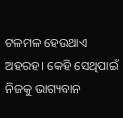ଟଳମଳ ହେଉଥାଏ ଅହରହ। କେହି ସେଥିପାଇଁ ନିଜକୁ ଭାଗ୍ୟବାନ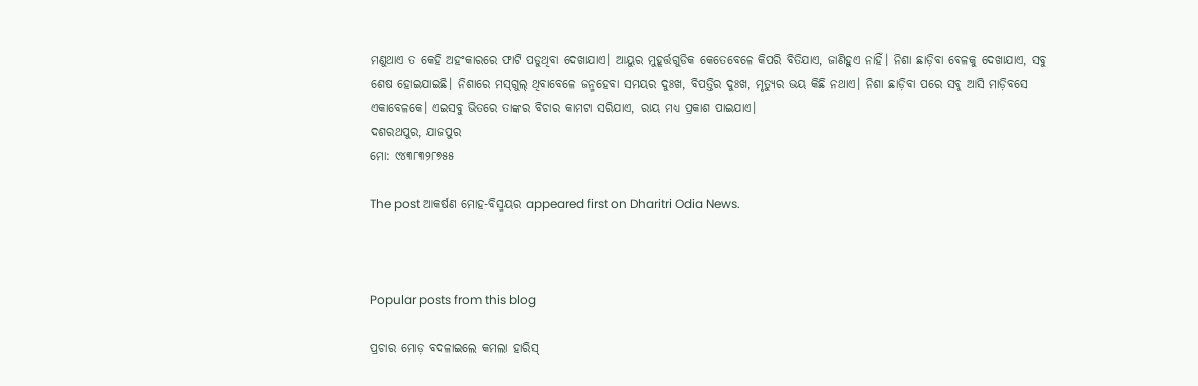ମଣୁଥାଏ ତ କେହି ଅହଂକାରରେ ଫାଟି ପଡୁଥିବା ଦେଖାଯାଏ। ଆୟୁର ମୁହୂର୍ତ୍ତଗୁଡିକ କେତେବେଳେ କିପରି ବିତିଯାଏ, ଜାଣିହୁଏ ନାହିଁ। ନିଶା ଛାଡ଼ିବା ବେଳକୁ ଦେଖାଯାଏ, ସବୁ ଶେଷ ହୋଇଯାଇଛି। ନିଶାରେ ମସ୍‌ଗୁଲ୍‌ ଥିବାବେଳେ ଜନ୍ମହେବା ସମୟର ଦୁଃଖ, ବିପତ୍ତିର ଦୁଃଖ, ମୃତ୍ୟୁର ଭୟ କିଛି ନଥାଏ। ନିଶା ଛାଡ଼ିବା ପରେ ସବୁ ଆସି ମାଡ଼ିବସେ ଏକାବେଳକେ। ଏଇସବୁ ଭିତରେ ତାଙ୍କର ବିଚାର କାମଟା ସରିଯାଏ, ରାୟ ମଧ୍ୟ ପ୍ରକାଶ ପାଇଯାଏ।
ଦଶରଥପୁର, ଯାଜପୁର
ମୋ: ୯୪୩୮୩୨୮୭୫୫

The post ଆକର୍ଷଣ ମୋହ-ବିସ୍ମୟର appeared first on Dharitri Odia News.



Popular posts from this blog

ପ୍ରଚାର ମୋଡ଼ ବଦଳାଇଲେ କମଲା ହାରିସ୍‌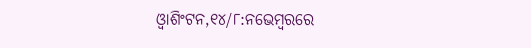ଓ୍ବାଶିଂଟନ,୧୪/୮:ନଭେମ୍ବରରେ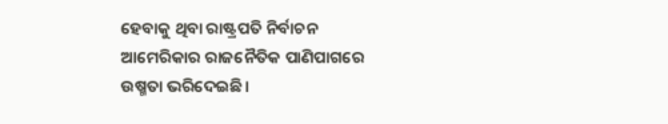ହେବାକୁ ଥିବା ରାଷ୍ଟ୍ରପତି ନିର୍ବାଚନ ଆମେରିକାର ରାଜନୈତିକ ପାଣିପାଗରେ ଉଷ୍ମତା ଭରିଦେଇଛି।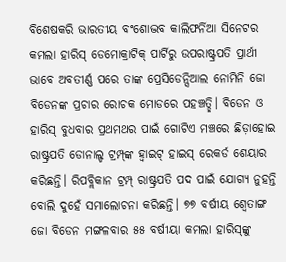ବିଶେଷକରି ଭାରତୀୟ ବଂଶୋଦ୍ଭବ କାଲିଫର୍ନିଆ ସିନେଟର କମଲା ହାରିସ୍‌ ଡେମୋକ୍ରାଟିକ୍‌ ପାର୍ଟିରୁ ଉପରାଷ୍ଟ୍ରପତି ପ୍ରାର୍ଥୀ ଭାବେ ଅବତୀର୍ଣ୍ଣ ପରେ ତାଙ୍କ ପ୍ରେସିଡେନ୍ସିଆଲ ନୋମିନି ଜୋ ବିଡେନଙ୍କ ପ୍ରଚାର ରୋଚକ ମୋଡରେ ପହଞ୍ଚତ୍ଛି। ବିଡେନ ଓ ହାରିସ୍‌ ବୁଧବାର ପ୍ରଥମଥର ପାଇଁ ଗୋଟିଏ ମଞ୍ଚରେ ଛିଡ଼ାହୋଇ ରାଷ୍ଟ୍ରପତି ଡୋନାଲ୍ଡ ଟ୍ରମ୍ପ୍‌ଙ୍କ ହ୍ବାଇଟ୍‌ ହାଇସ୍‌ ରେକର୍ଡ ଶେୟାର କରିଛନ୍ତି। ରିପବ୍ଲିକାନ ଟ୍ରମ୍ପ୍‌ ରାଷ୍ଟ୍ରପତି ପଦ ପାଇଁ ଯୋଗ୍ୟ ନୁହନ୍ତି ବୋଲି ଦୁହେଁ ସମାଲୋଚନା କରିଛନ୍ତି। ୭୭ ବର୍ଷୀୟ ଶ୍ୱେତାଙ୍ଗ ଜୋ ବିଡେନ ମଙ୍ଗଳବାର ୫୫ ବର୍ଷୀୟା କମଲା ହାରିସ୍‌ଙ୍କୁ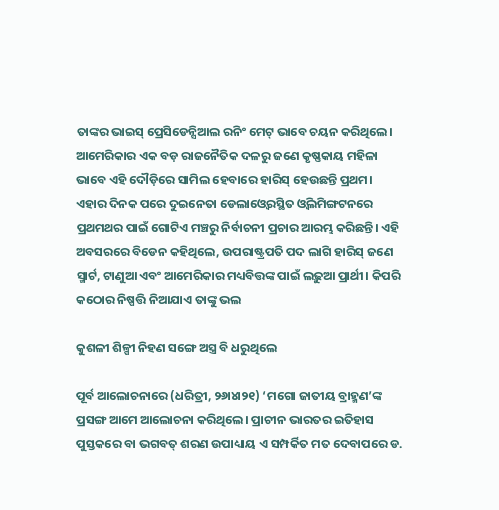ତାଙ୍କର ଭାଇସ୍‌ ପ୍ରେସିଡେନ୍ସିଆଲ ରନିଂ ମେଟ୍‌ ଭାବେ ଚୟନ କରିଥିଲେ। ଆମେରିକାର ଏକ ବଡ଼ ରାଜନୈତିକ ଦଳରୁ ଜଣେ କୃଷ୍ଣକାୟ ମହିଳା ଭାବେ ଏହି ଦୌଡ଼ିରେ ସାମିଲ ହେବାରେ ହାରିସ୍‌ ହେଉଛନ୍ତି ପ୍ରଥମ। ଏହାର ଦିନକ ପରେ ଦୁଇନେତା ଡେଲାଓ୍ବେରସ୍ଥିତ ଓ୍ବିଲମିଙ୍ଗଟନରେ ପ୍ରଥମଥର ପାଇଁ ଗୋଟିଏ ମଞ୍ଚରୁ ନିର୍ବାଚନୀ ପ୍ରଚାର ଆରମ୍ଭ କରିଛନ୍ତି। ଏହି ଅବସରରେ ବିଡେନ କହିଥିଲେ, ଉପରାଷ୍ଟ୍ରପତି ପଦ ଲାଗି ହାରିସ୍‌ ଜଣେ ସ୍ମାର୍ଟ, ଟାଣୁଆ ଏବଂ ଆମେରିକାର ମଧ୍ୟବିତ୍ତଙ୍କ ପାଇଁ ଲଢ଼ୁଆ ପ୍ରାର୍ଥୀ। କିପରି କଠୋର ନିଷ୍ପତ୍ତି ନିଆଯାଏ ତାଙ୍କୁ ଭଲ

କୁଶଳୀ ଶିଳ୍ପୀ ନିହଣ ସଙ୍ଗେ ଅସ୍ତ୍ର ବି ଧରୁଥିଲେ

ପୂର୍ବ ଆଲୋଚନାରେ (ଧରିତ୍ରୀ, ୨୬ା୪ା୨୧) ‘ମଗୋ ଜାତୀୟ ବ୍ରାହ୍ମଣ’ଙ୍କ ପ୍ରସଙ୍ଗ ଆମେ ଆଲୋଚନା କରିଥିଲେ। ପ୍ରାଚୀନ ଭାରତର ଇତିହାସ ପୁସ୍ତକରେ ବା ଭଗବତ୍‌ ଶରଣ ଉପାଧ୍ୟାୟ ଏ ସମ୍ପର୍କିତ ମତ ଦେବାପରେ ଡ.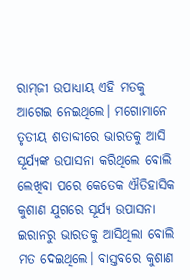ରାମ୍‌ଜୀ ଉପାଧ୍ୟାୟ ଏହି ମତକୁ ଆଗେଇ ନେଇଥିଲେ। ମଗୋମାନେ ତୃତୀୟ ଶତାବ୍ଦୀରେ ଭାରତକୁ ଆସି ସୂର୍ଯ୍ୟଙ୍କ ଉପାସନା କରିଥିଲେ ବୋଲି ଲେଖିବା ପରେ କେତେକ ଐତିହାସିକ କୁଶାଣ ଯୁଗରେ ସୂର୍ଯ୍ୟ ଉପାସନା ଇରାନରୁ ଭାରତକୁ ଆସିଥିଲା ବୋଲି ମତ ଦେଇଥିଲେ। ବାସ୍ତବରେ କୁଶାଣ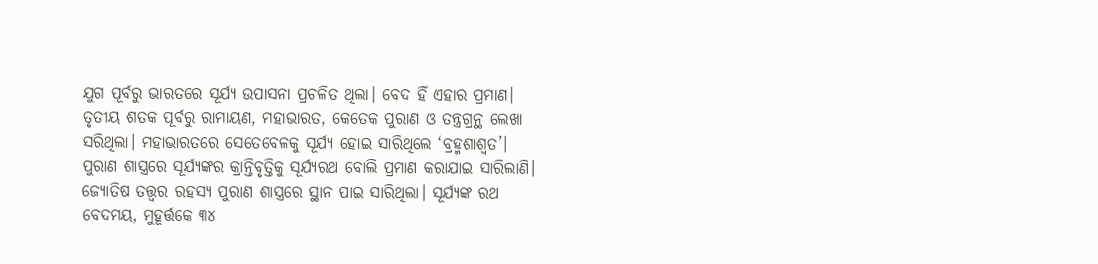ଯୁଗ ପୂର୍ବରୁ ଭାରତରେ ସୂର୍ଯ୍ୟ ଉପାସନା ପ୍ରଚଳିତ ଥିଲା। ବେଦ ହିଁ ଏହାର ପ୍ରମାଣ। ତୃତୀୟ ଶତକ ପୂର୍ବରୁ ରାମାୟଣ, ମହାଭାରତ, କେତେକ ପୁରାଣ ଓ ତନ୍ତ୍ରଗ୍ରନ୍ଥ ଲେଖା ସରିଥିଲା। ମହାଭାରତରେ ସେତେବେଳକୁ ସୂର୍ଯ୍ୟ ହୋଇ ସାରିଥିଲେ ‘ବ୍ରହ୍ମଶାଶ୍ୱତ’। ପୁରାଣ ଶାସ୍ତ୍ରରେ ସୂର୍ଯ୍ୟଙ୍କର କ୍ରାନ୍ତିବୃତ୍ତିକୁ ସୂର୍ଯ୍ୟରଥ ବୋଲି ପ୍ରମାଣ କରାଯାଇ ସାରିଲାଣି। ଜ୍ୟୋତିଷ ତତ୍ତ୍ୱର ରହସ୍ୟ ପୁରାଣ ଶାସ୍ତ୍ରରେ ସ୍ଥାନ ପାଇ ସାରିଥିଲା। ସୂର୍ଯ୍ୟଙ୍କ ରଥ ବେଦମୟ, ମୁହୂର୍ତ୍ତକେ ୩୪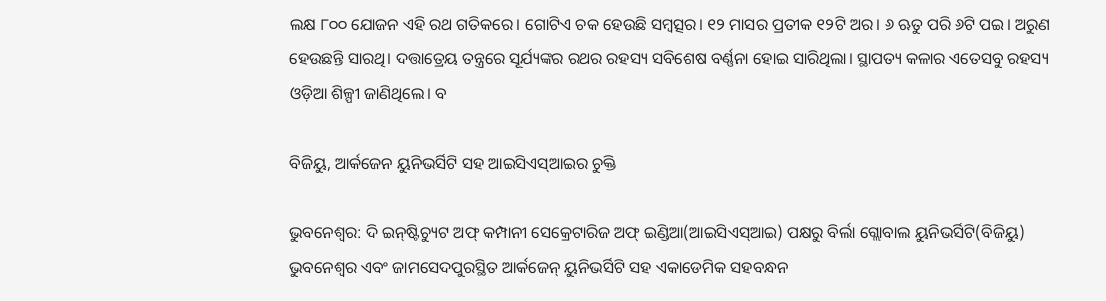ଲକ୍ଷ ୮୦୦ ଯୋଜନ ଏହି ରଥ ଗତିକରେ। ଗୋଟିଏ ଚକ ହେଉଛି ସମ୍ବତ୍ସର। ୧୨ ମାସର ପ୍ରତୀକ ୧୨ଟି ଅର। ୬ ଋତୁ ପରି ୬ଟି ପଇ। ଅରୁଣ ହେଉଛନ୍ତି ସାରଥି। ଦତ୍ତାତ୍ରେୟ ତନ୍ତ୍ରରେ ସୂର୍ଯ୍ୟଙ୍କର ରଥର ରହସ୍ୟ ସବିଶେଷ ବର୍ଣ୍ଣନା ହୋଇ ସାରିଥିଲା। ସ୍ଥାପତ୍ୟ କଳାର ଏତେସବୁ ରହସ୍ୟ ଓଡ଼ିଆ ଶିଳ୍ପୀ ଜାଣିଥିଲେ। ବ

ବିଜିୟୁ, ଆର୍କଜେନ ୟୁନିଭର୍ସିଟି ସହ ଆଇସିଏସ୍‌ଆଇର ଚୁକ୍ତି

ଭୁବନେଶ୍ୱର: ଦି ଇନ୍‌ଷ୍ଟିଚ୍ୟୁଟ ଅଫ୍‌ କମ୍ପାନୀ ସେକ୍ରେଟାରିଜ ଅଫ୍‌ ଇଣ୍ଡିଆ(ଆଇସିଏସ୍‌ଆଇ) ପକ୍ଷରୁ ବିର୍ଲା ଗ୍ଲୋବାଲ ୟୁନିଭର୍ସିଟି(ବିଜିୟୁ) ଭୁବନେଶ୍ୱର ଏବଂ ଜାମସେଦପୁରସ୍ଥିତ ଆର୍କଜେନ୍‌ ୟୁନିଭର୍ସିଟି ସହ ଏକାଡେମିକ ସହବନ୍ଧନ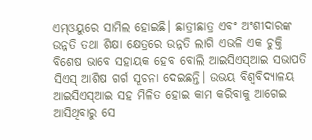ଏମ୍‌ଓୟୁରେ ସାମିଲ ହୋଇଛି। ଛାତ୍ରୀଛାତ୍ର ଏବଂ ଅଂଶୀଦାରଙ୍କ ଉନ୍ନତି ତଥା ଶିକ୍ଷା କ୍ଷେତ୍ରରେ ଉନ୍ନତି ଲାଗି ଏଭଳି ଏକ ଚୁକ୍ତି ବିଶେଷ ଭାବେ ସହାୟକ ହେବ ବୋଲି ଆଇସିଏସ୍‌ଆଇ ସଭାପତି ସିଏସ୍‌ ଆଶିଷ ଗର୍ଗ ସୂଚନା ଦେଇଛନ୍ତି। ଉଭୟ ବିଶ୍ୱବିଦ୍ୟାଳୟ ଆଇସିଏସ୍‌ଆଇ ସହ ମିଳିତ ହୋଇ କାମ କରିବାକୁ ଆଗେଇ ଆସିଥିବାରୁ ସେ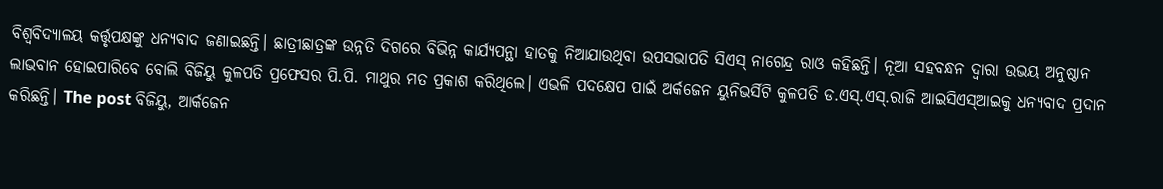ବିଶ୍ୱବିଦ୍ୟାଳୟ କର୍ତ୍ତୃପକ୍ଷଙ୍କୁ ଧନ୍ୟବାଦ ଜଣାଇଛନ୍ତି। ଛାତ୍ରୀଛାତ୍ରଙ୍କ ଉନ୍ନତି ଦିଗରେ ବିଭିନ୍ନ କାର୍ଯ୍ୟପନ୍ଥା ହାତକୁ ନିଆଯାଉଥିବା ଉପସଭାପତି ସିଏସ୍‌ ନାଗେନ୍ଦ୍ର ରାଓ କହିଛନ୍ତି। ନୂଆ ସହବନ୍ଧନ ଦ୍ୱାରା ଉଭୟ ଅନୁଷ୍ଠାନ ଲାଭବାନ ହୋଇପାରିବେ ବୋଲି ବିଜିୟୁ କୁଳପତି ପ୍ରଫେସର ପି.ପି. ମାଥୁର ମତ ପ୍ରକାଶ କରିଥିଲେ। ଏଭଳି ପଦକ୍ଷେପ ପାଇଁ ଅର୍କଜେନ ୟୁନିଭର୍ସିଟି କୁଳପତି ଡ.ଏସ୍‌.ଏସ୍‌.ରାଜି ଆଇସିଏସ୍‌ଆଇକୁ ଧନ୍ୟବାଦ ପ୍ରଦାନ କରିଛନ୍ତି। The post ବିଜିୟୁ, ଆର୍କଜେନ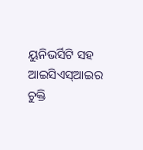ୟୁନିଭର୍ସିଟି ସହ ଆଇସିଏସ୍‌ଆଇର ଚୁକ୍ତି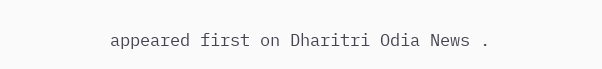appeared first on Dharitri Odia News .